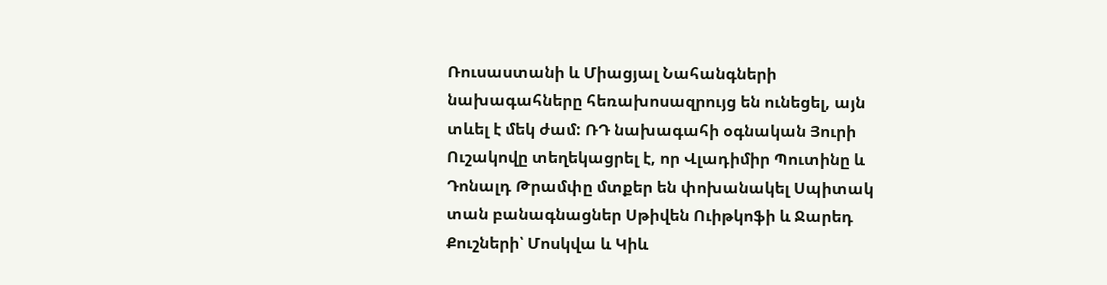Ռուսաստանի և Միացյալ Նահանգների նախագահները հեռախոսազրույց են ունեցել, այն տևել է մեկ ժամ: ՌԴ նախագահի օգնական Յուրի Ուշակովը տեղեկացրել է, որ Վլադիմիր Պուտինը և Դոնալդ Թրամփը մտքեր են փոխանակել Սպիտակ տան բանագնացներ Սթիվեն Ուիթկոֆի և Ջարեդ Քուշների՝ Մոսկվա և Կիև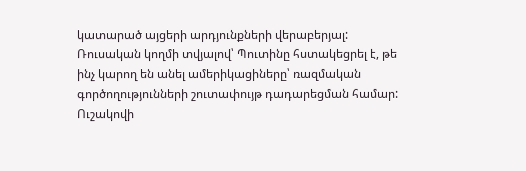կատարած այցերի արդյունքների վերաբերյալ:
Ռուսական կողմի տվյալով՝ Պուտինը հստակեցրել է, թե ինչ կարող են անել ամերիկացիները՝ ռազմական գործողությունների շուտափույթ դադարեցման համար:
Ուշակովի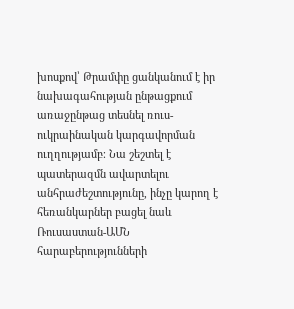խոսքով՝ Թրամփը ցանկանում է իր նախագահության ընթացքում առաջընթաց տեսնել ռուս-ուկրաինական կարգավորման ուղղությամբ։ Նա շեշտել է պատերազմն ավարտելու անհրաժեշտությունը, ինչը կարող է հեռանկարներ բացել նաև Ռուսաստան-ԱՄՆ հարաբերությունների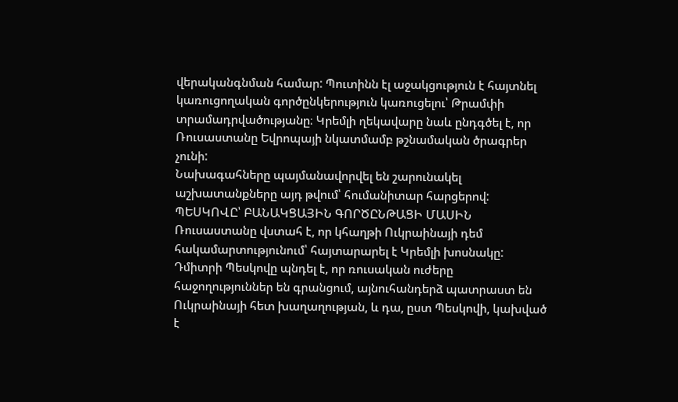վերականգնման համար: Պուտինն էլ աջակցություն է հայտնել կառուցողական գործընկերություն կառուցելու՝ Թրամփի տրամադրվածությանը։ Կրեմլի ղեկավարը նաև ընդգծել է, որ Ռուսաստանը Եվրոպայի նկատմամբ թշնամական ծրագրեր չունի:
Նախագահները պայմանավորվել են շարունակել աշխատանքները այդ թվում՝ հումանիտար հարցերով:
ՊԵՍԿՈՎԸ՝ ԲԱՆԱԿՑԱՅԻՆ ԳՈՐԾԸՆԹԱՑԻ ՄԱՍԻՆ
Ռուսաստանը վստահ է, որ կհաղթի Ուկրաինայի դեմ հակամարտությունում՝ հայտարարել է Կրեմլի խոսնակը: Դմիտրի Պեսկովը պնդել է, որ ռուսական ուժերը հաջողություններ են գրանցում, այնուհանդերձ պատրաստ են Ուկրաինայի հետ խաղաղության, և դա, ըստ Պեսկովի, կախված է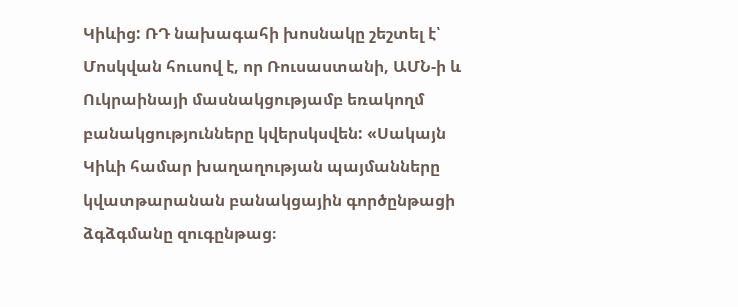Կիևից: ՌԴ նախագահի խոսնակը շեշտել է՝ Մոսկվան հուսով է, որ Ռուսաստանի, ԱՄՆ-ի և Ուկրաինայի մասնակցությամբ եռակողմ բանակցությունները կվերսկսվեն: «Սակայն Կիևի համար խաղաղության պայմանները կվատթարանան բանակցային գործընթացի ձգձգմանը զուգընթաց։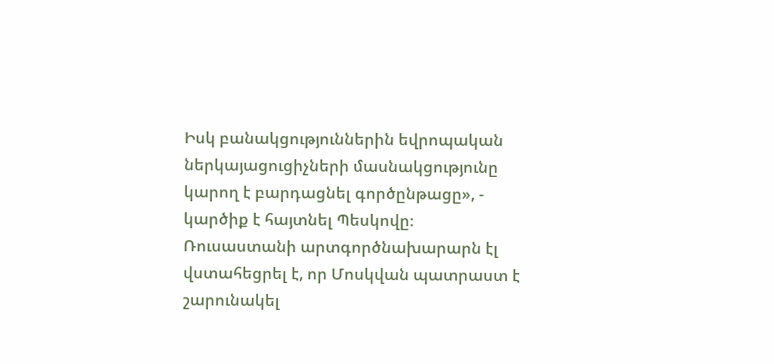Իսկ բանակցություններին եվրոպական ներկայացուցիչների մասնակցությունը կարող է բարդացնել գործընթացը», - կարծիք է հայտնել Պեսկովը։
Ռուսաստանի արտգործնախարարն էլ վստահեցրել է, որ Մոսկվան պատրաստ է շարունակել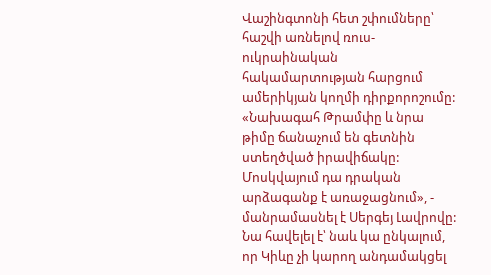Վաշինգտոնի հետ շփումները՝ հաշվի առնելով ռուս-ուկրաինական հակամարտության հարցում ամերիկյան կողմի դիրքորոշումը: «Նախագահ Թրամփը և նրա թիմը ճանաչում են գետնին ստեղծված իրավիճակը: Մոսկվայում դա դրական արձագանք է առաջացնում», - մանրամասնել է Սերգեյ Լավրովը: Նա հավելել է՝ նաև կա ընկալում, որ Կիևը չի կարող անդամակցել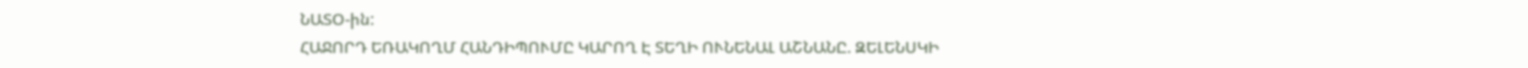ՆԱՏՕ-ին:
ՀԱՋՈՐԴ ԵՌԱԿՈՂՄ ՀԱՆԴԻՊՈՒՄԸ ԿԱՐՈՂ Է ՏԵՂԻ ՈՒՆԵՆԱԼ ԱՇՆԱՆԸ. ԶԵԼԵՆՍԿԻ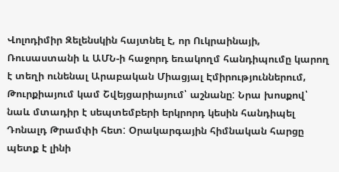Վոլոդիմիր Զելենսկին հայտնել է, որ Ուկրաինայի, Ռուսաստանի և ԱՄՆ-ի հաջորդ եռակողմ հանդիպումը կարող է տեղի ունենալ Արաբական Միացյալ Էմիրություններում, Թուրքիայում կամ Շվեյցարիայում՝ աշնանը: Նրա խոսքով՝ նաև մտադիր է սեպտեմբերի երկրորդ կեսին հանդիպել Դոնալդ Թրամփի հետ: Օրակարգային հիմնական հարցը պետք է լինի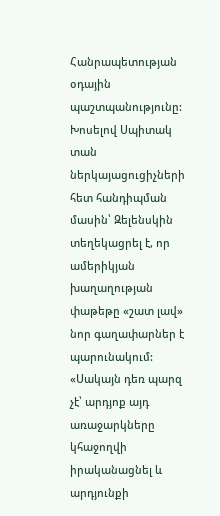Հանրապետության օդային պաշտպանությունը:
Խոսելով Սպիտակ տան ներկայացուցիչների հետ հանդիպման մասին՝ Զելենսկին տեղեկացրել է, որ ամերիկյան խաղաղության փաթեթը «շատ լավ» նոր գաղափարներ է պարունակում: «Սակայն դեռ պարզ չէ՝ արդյոք այդ առաջարկները կհաջողվի իրականացնել և արդյունքի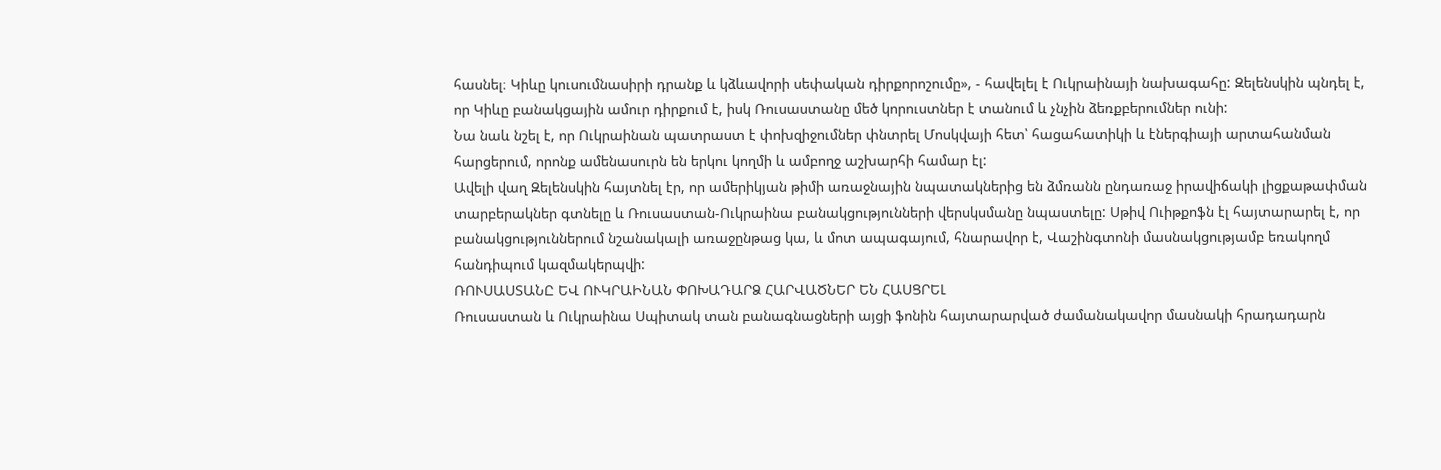հասնել։ Կիևը կուսումնասիրի դրանք և կձևավորի սեփական դիրքորոշումը», - հավելել է Ուկրաինայի նախագահը: Զելենսկին պնդել է, որ Կիևը բանակցային ամուր դիրքում է, իսկ Ռուսաստանը մեծ կորուստներ է տանում և չնչին ձեռքբերումներ ունի:
Նա նաև նշել է, որ Ուկրաինան պատրաստ է փոխզիջումներ փնտրել Մոսկվայի հետ՝ հացահատիկի և էներգիայի արտահանման հարցերում, որոնք ամենասուրն են երկու կողմի և ամբողջ աշխարհի համար էլ:
Ավելի վաղ Զելենսկին հայտնել էր, որ ամերիկյան թիմի առաջնային նպատակներից են ձմռանն ընդառաջ իրավիճակի լիցքաթափման տարբերակներ գտնելը և Ռուսաստան-Ուկրաինա բանակցությունների վերսկսմանը նպաստելը: Սթիվ Ուիթքոֆն էլ հայտարարել է, որ բանակցություններում նշանակալի առաջընթաց կա, և մոտ ապագայում, հնարավոր է, Վաշինգտոնի մասնակցությամբ եռակողմ հանդիպում կազմակերպվի:
ՌՈՒՍԱՍՏԱՆԸ ԵՎ ՈՒԿՐԱԻՆԱՆ ՓՈԽԱԴԱՐՁ ՀԱՐՎԱԾՆԵՐ ԵՆ ՀԱՍՑՐԵԼ
Ռուսաստան և Ուկրաինա Սպիտակ տան բանագնացների այցի ֆոնին հայտարարված ժամանակավոր մասնակի հրադադարն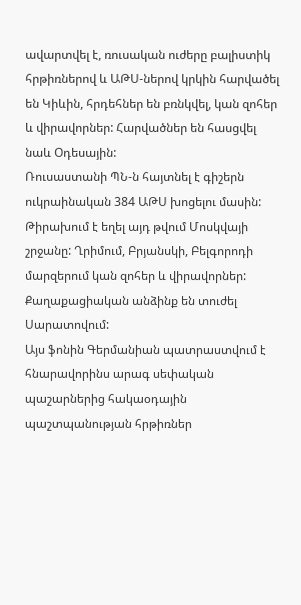ավարտվել է, ռուսական ուժերը բալիստիկ հրթիռներով և ԱԹՍ-ներով կրկին հարվածել են Կիևին, հրդեհներ են բռնկվել, կան զոհեր և վիրավորներ: Հարվածներ են հասցվել նաև Օդեսային:
Ռուսաստանի ՊՆ-ն հայտնել է գիշերն ուկրաինական 384 ԱԹՍ խոցելու մասին: Թիրախում է եղել այդ թվում Մոսկվայի շրջանը: Ղրիմում, Բրյանսկի, Բելգորոդի մարզերում կան զոհեր և վիրավորներ: Քաղաքացիական անձինք են տուժել Սարատովում:
Այս ֆոնին Գերմանիան պատրաստվում է հնարավորինս արագ սեփական պաշարներից հակաօդային պաշտպանության հրթիռներ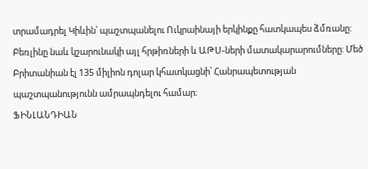տրամադրել Կիևին՝ պաշտպանելու Ուկրաինայի երկինքը հատկապես ձմռանը: Բեռլինը նաև կշարունակի այլ հրթիռների և ԱԹՍ-ների մատակարարումները: Մեծ Բրիտանիան էլ 135 միլիոն դոլար կհատկացնի՝ Հանրապետության պաշտպանությունն ամրապնդելու համար։
ՖԻՆԼԱՆԴԻԱՆ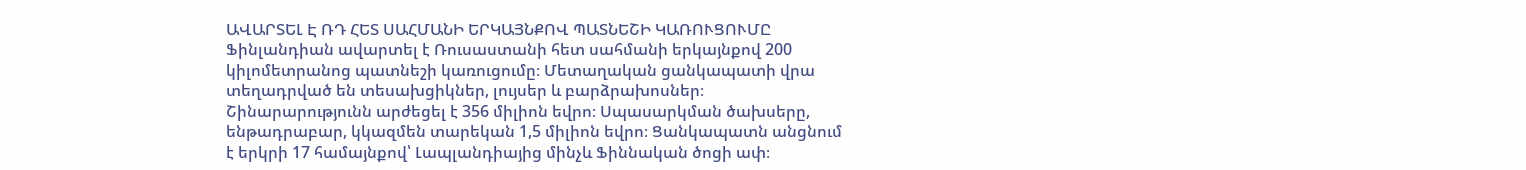ԱՎԱՐՏԵԼ Է ՌԴ ՀԵՏ ՍԱՀՄԱՆԻ ԵՐԿԱՅՆՔՈՎ ՊԱՏՆԵՇԻ ԿԱՌՈՒՑՈՒՄԸ
Ֆինլանդիան ավարտել է Ռուսաստանի հետ սահմանի երկայնքով 200 կիլոմետրանոց պատնեշի կառուցումը։ Մետաղական ցանկապատի վրա տեղադրված են տեսախցիկներ, լույսեր և բարձրախոսներ։ Շինարարությունն արժեցել է 356 միլիոն եվրո։ Սպասարկման ծախսերը, ենթադրաբար, կկազմեն տարեկան 1,5 միլիոն եվրո։ Ցանկապատն անցնում է երկրի 17 համայնքով՝ Լապլանդիայից մինչև Ֆիննական ծոցի ափ։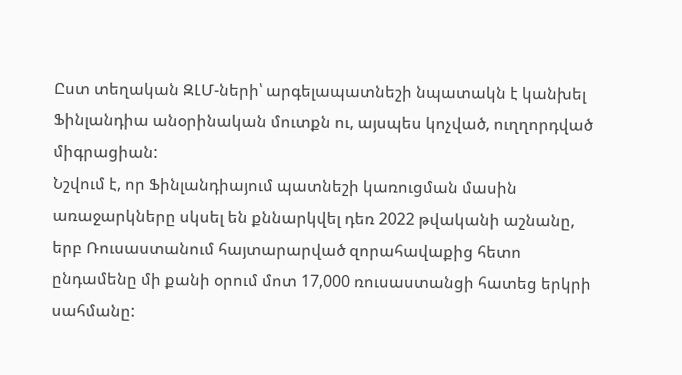Ըստ տեղական ԶԼՄ-ների՝ արգելապատնեշի նպատակն է կանխել Ֆինլանդիա անօրինական մուտքն ու, այսպես կոչված, ուղղորդված միգրացիան:
Նշվում է, որ Ֆինլանդիայում պատնեշի կառուցման մասին առաջարկները սկսել են քննարկվել դեռ 2022 թվականի աշնանը, երբ Ռուսաստանում հայտարարված զորահավաքից հետո ընդամենը մի քանի օրում մոտ 17,000 ռուսաստանցի հատեց երկրի սահմանը: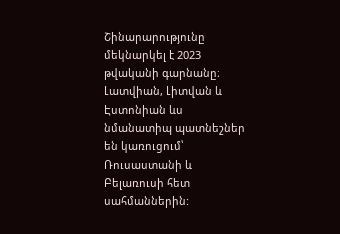Շինարարությունը մեկնարկել է 2023 թվականի գարնանը։
Լատվիան, Լիտվան և Էստոնիան ևս նմանատիպ պատնեշներ են կառուցում՝ Ռուսաստանի և Բելառուսի հետ սահմաններին: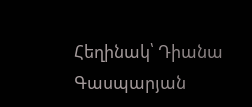Հեղինակ՝ Դիանա Գասպարյան